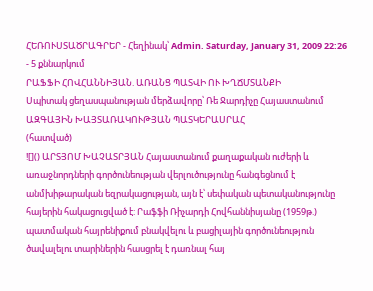ՀԵՌՈՒՍՏԱԾՐԱԳՐԵՐ - Հեղինակ՝ Admin. Saturday, January 31, 2009 22:26 - 5 քննարկում
ՐԱՖՖԻ ՀՈՎՀԱՆՆԻՅԱՆ. ԱՌԱՆՑ ՊԱՏՎԻ ՈՒ ԽՂՃՄՏԱՆՔԻ
Սպիտակ ցեղասպանության մերձավորը՝ Ռե Ջարդիչը Հայաստանում
ԱԶԳԱՅԻՆ ԽԱՅՏԱՌԱԿՈՒԹՅԱՆ ՊԱՏԿԵՐԱՍՐԱՀ
(հատված)
![]() ԱՐՏՅՈՄ ԽԱՉԱՏՐՅԱՆ Հայաստանում քաղաքական ուժերի և առաջնորդների գործունեության վերլուծությունը հանգեցնում է անմխիթարական եզրակացության, այն է՝ սեփական պետականությունը հայերին հակացուցված է: Րաֆֆի Ռիչարդի Հովհաննիսյանը (1959թ.) պատմական հայրենիքում բնակվելու և բացիլային գործունեություն ծավալելու տարիներին հասցրել է դառնալ հայ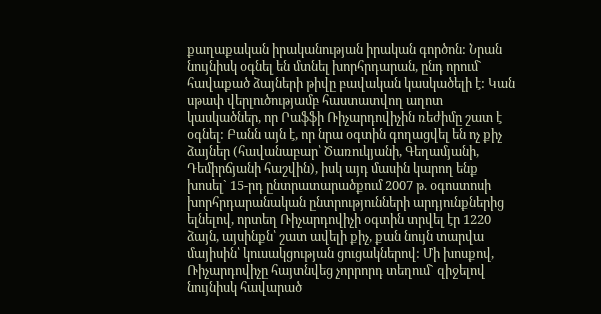քաղաքական իրականության իրական գործոն: Նրան նույնիսկ օգնել են մտնել խորհրդարան, ընդ որում` հավաքած ձայների թիվը բավական կասկածելի է: Կան սթափ վերլուծությամբ հաստատվող աղոտ կասկածներ, որ Րաֆֆի Ռիչարդովիչին ռեժիմը շատ է օգնել: Բանն այն է, որ նրա օգտին գողացվել են ոչ քիչ ձայներ (հավանաբար՝ Ծառուկյանի, Գեղամյանի, Դեմիրճյանի հաշվին), իսկ այդ մասին կարող ենք խոսել` 15-րդ ընտրատարածքում 2007 թ. օգոստոսի խորհրդարանական ընտրությունների արդյունքներից ելնելով, որտեղ Ռիչարդովիչի օգտին տրվել էր 1220 ձայն, այսինքն՝ շատ ավելի քիչ, քան նույն տարվա մայիսին՝ կուսակցության ցուցակներով: Մի խոսքով, Ռիչարդովիչը հայտնվեց չորրորդ տեղում` զիջելով նույնիսկ հավարած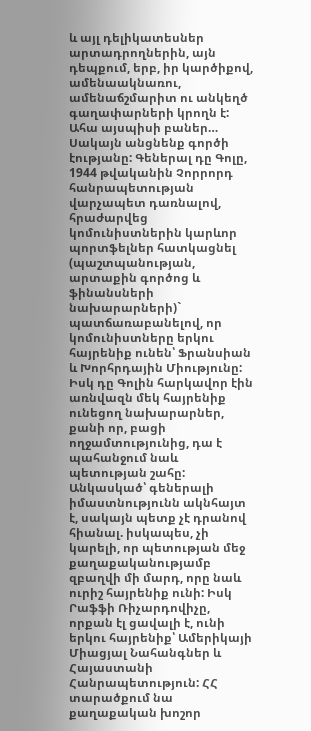և այլ դելիկատեսներ արտադրողներին, այն դեպքում, երբ, իր կարծիքով, ամենաակնառու, ամենաճշմարիտ ու անկեղծ գաղափարների կրողն է: Ահա այսպիսի բաներ… Սակայն անցնենք գործի էությանը: Գեներալ դը Գոլը, 1944 թվականին Չորրորդ հանրապետության վարչապետ դառնալով, հրաժարվեց կոմունիստներին կարևոր պորտֆելներ հատկացնել (պաշտպանության, արտաքին գործոց և ֆինանսների նախարարների)` պատճառաբանելով, որ կոմունիստները երկու հայրենիք ունեն՝ Ֆրանսիան և Խորհրդային Միությունը: Իսկ դը Գոլին հարկավոր էին առնվազն մեկ հայրենիք ունեցող նախարարներ, քանի որ, բացի ողջամտությունից, դա է պահանջում նաև պետության շահը: Անկասկած՝ գեներալի իմաստնությունն ակնհայտ է, սակայն պետք չէ դրանով հիանալ. իսկապես, չի կարելի, որ պետության մեջ քաղաքականությամբ զբաղվի մի մարդ, որը նաև ուրիշ հայրենիք ունի: Իսկ Րաֆֆի Ռիչարդովիչը, որքան էլ ցավալի է, ունի երկու հայրենիք՝ Ամերիկայի Միացյալ Նահանգներ և Հայաստանի Հանրապետություն: ՀՀ տարածքում նա քաղաքական խոշոր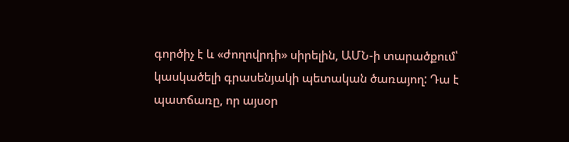գործիչ է և «ժողովրդի» սիրելին, ԱՄՆ-ի տարածքում՝ կասկածելի գրասենյակի պետական ծառայող: Դա է պատճառը, որ այսօր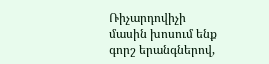Ռիչարդովիչի մասին խոսում ենք գորշ երանգներով,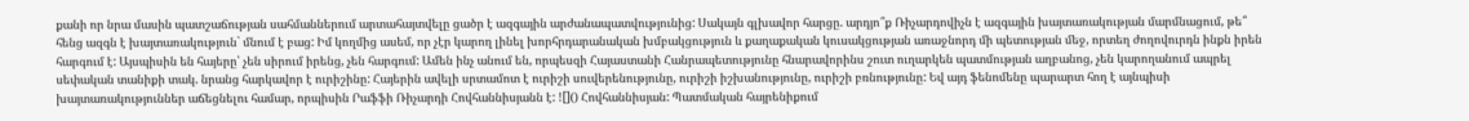քանի որ նրա մասին պատշաճության սահմաններում արտահայտվելը ցածր է ազգային արժանապատվությունից: Սակայն գլխավոր հարցը. արդյո՞ք Ռիչարդովիչն է ազգային խայտառակության մարմնացում, թե՞ հենց ազգն է խայտառակություն` մնում է բաց: Իմ կողմից ասեմ, որ չէր կարող լինել խորհրդարանական խմբակցություն և քաղաքական կուսակցության առաջնորդ մի պետության մեջ, որտեղ ժողովուրդն ինքն իրեն հարգում է: Այսպիսին են հայերը՝ չեն սիրում իրենց, չեն հարգում: Ամեն ինչ անում են, որպեսզի Հայաստանի Հանրապետությունը հնարավորինս շուտ ուղարկեն պատմության աղբանոց, չեն կարողանում ապրել սեփական տանիքի տակ. նրանց հարկավոր է ուրիշինը: Հայերին ավելի սրտամոտ է ուրիշի սուվերենությունը, ուրիշի իշխանությունը, ուրիշի բռնությունը: Եվ այդ ֆենոմենը պարարտ հող է այնպիսի խայտառակություններ աճեցնելու համար, որպիսին Րաֆֆի Ռիչարդի Հովհաննիսյանն է: ![]() Հովհաննիսյան: Պատմական հայրենիքում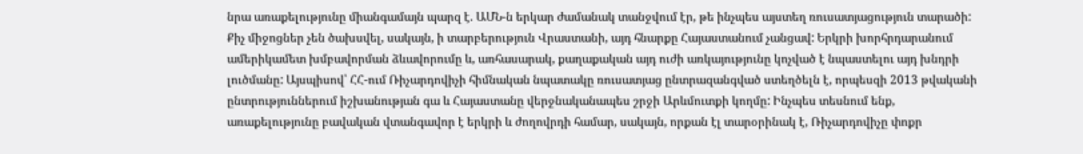նրա առաքելությունը միանգամայն պարզ է. ԱՄՆ-ն երկար ժամանակ տանջվում էր, թե ինչպես այստեղ ռուսատյացություն տարածի: Քիչ միջոցներ չեն ծախսվել, սակայն, ի տարբերություն Վրաստանի, այդ հնարքը Հայաստանում չանցավ: Երկրի խորհրդարանում ամերիկամետ խմբավորման ձևավորումը և, առհասարակ, քաղաքական այդ ուժի առկայությունը կոչված է նպաստելու այդ խնդրի լուծմանը: Այսպիսով՝ ՀՀ-ում Ռիչարդովիչի հիմնական նպատակը ռուսատյաց ընտրազանգված ստեղծելն է, որպեսզի 2013 թվականի ընտրություններում իշխանության գա և Հայաստանը վերջնականապես շրջի Արևմուտքի կողմը: Ինչպես տեսնում ենք, առաքելությունը բավական վտանգավոր է երկրի և ժողովրդի համար, սակայն, որքան էլ տարօրինակ է, Ռիչարդովիչը փոքր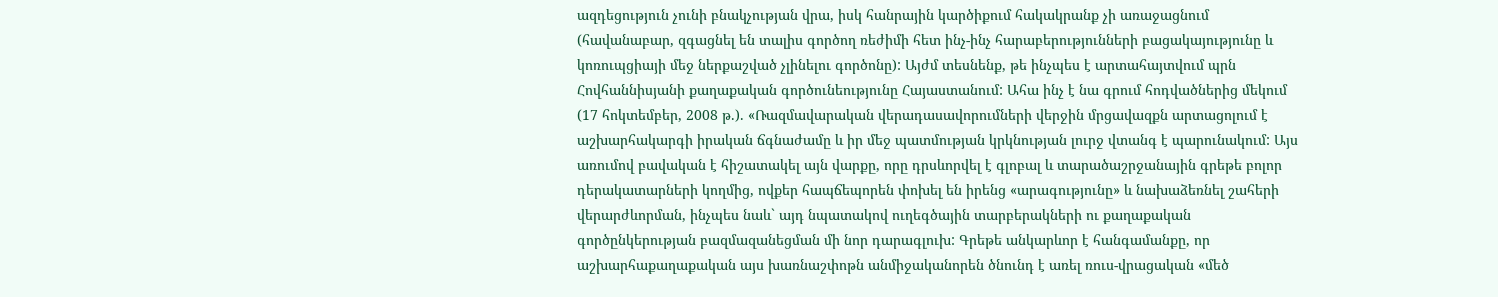ազդեցություն չունի բնակչության վրա, իսկ հանրային կարծիքում հակակրանք չի առաջացնում (հավանաբար, զգացնել են տալիս գործող ռեժիմի հետ ինչ-ինչ հարաբերությունների բացակայությունը և կոռուպցիայի մեջ ներքաշված չլինելու գործոնը): Այժմ տեսնենք, թե ինչպես է արտահայտվում պրն Հովհաննիսյանի քաղաքական գործունեությունը Հայաստանում: Ահա ինչ է նա գրում հոդվածներից մեկում (17 հոկտեմբեր, 2008 թ.). «Ռազմավարական վերադասավորումների վերջին մրցավազքն արտացոլում է աշխարհակարգի իրական ճգնաժամը և իր մեջ պատմության կրկնության լուրջ վտանգ է պարունակում: Այս առումով բավական է հիշատակել այն վարքը, որը դրսևորվել է գլոբալ և տարածաշրջանային գրեթե բոլոր դերակատարների կողմից, ովքեր հապճեպորեն փոխել են իրենց «արագությունը» և նախաձեռնել շահերի վերարժևորման, ինչպես նաև` այդ նպատակով ուղեգծային տարբերակների ու քաղաքական գործընկերության բազմազանեցման մի նոր դարագլուխ: Գրեթե անկարևոր է հանգամանքը, որ աշխարհաքաղաքական այս խառնաշփոթն անմիջականորեն ծնունդ է առել ռուս-վրացական «մեծ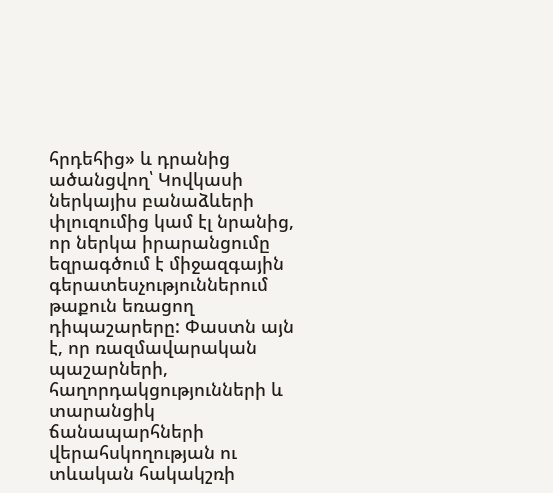հրդեհից» և դրանից ածանցվող՝ Կովկասի ներկայիս բանաձևերի փլուզումից կամ էլ նրանից, որ ներկա իրարանցումը եզրագծում է միջազգային գերատեսչություններում թաքուն եռացող դիպաշարերը: Փաստն այն է, որ ռազմավարական պաշարների, հաղորդակցությունների և տարանցիկ ճանապարհների վերահսկողության ու տևական հակակշռի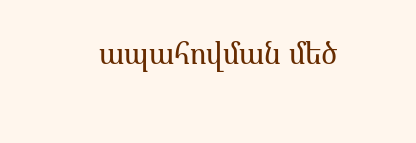ապահովման մեծ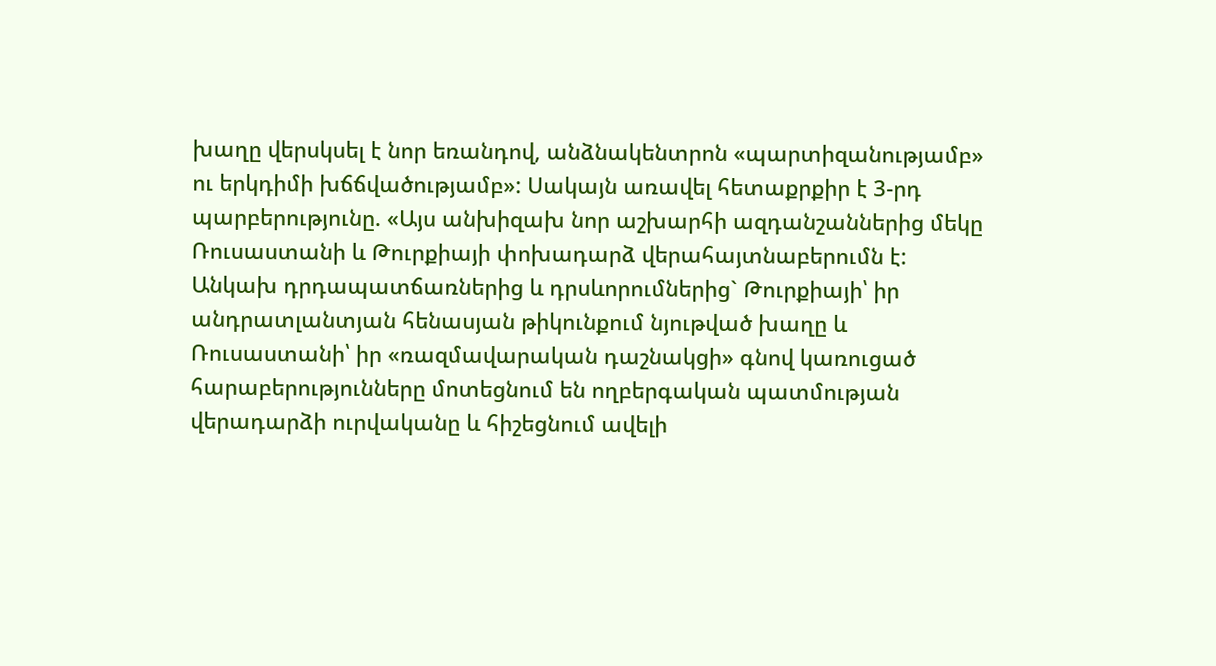խաղը վերսկսել է նոր եռանդով, անձնակենտրոն «պարտիզանությամբ» ու երկդիմի խճճվածությամբ»: Սակայն առավել հետաքրքիր է 3-րդ պարբերությունը. «Այս անխիզախ նոր աշխարհի ազդանշաններից մեկը Ռուսաստանի և Թուրքիայի փոխադարձ վերահայտնաբերումն է: Անկախ դրդապատճառներից և դրսևորումներից` Թուրքիայի՝ իր անդրատլանտյան հենասյան թիկունքում նյութված խաղը և Ռուսաստանի՝ իր «ռազմավարական դաշնակցի» գնով կառուցած հարաբերությունները մոտեցնում են ողբերգական պատմության վերադարձի ուրվականը և հիշեցնում ավելի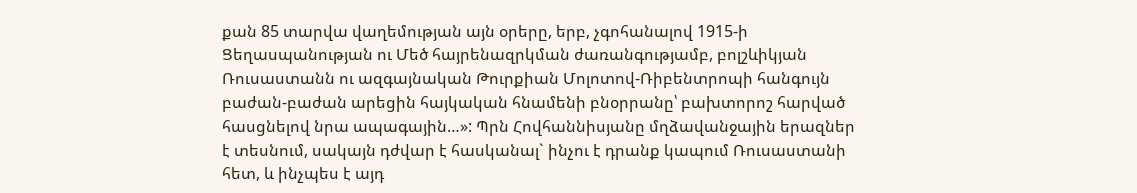քան 85 տարվա վաղեմության այն օրերը, երբ, չգոհանալով 1915-ի Ցեղասպանության ու Մեծ հայրենազրկման ժառանգությամբ, բոլշևիկյան Ռուսաստանն ու ազգայնական Թուրքիան Մոլոտով-Ռիբենտրոպի հանգույն բաժան-բաժան արեցին հայկական հնամենի բնօրրանը՝ բախտորոշ հարված հասցնելով նրա ապագային…»: Պրն Հովհաննիսյանը մղձավանջային երազներ է տեսնում, սակայն դժվար է հասկանալ` ինչու է դրանք կապում Ռուսաստանի հետ, և ինչպես է այդ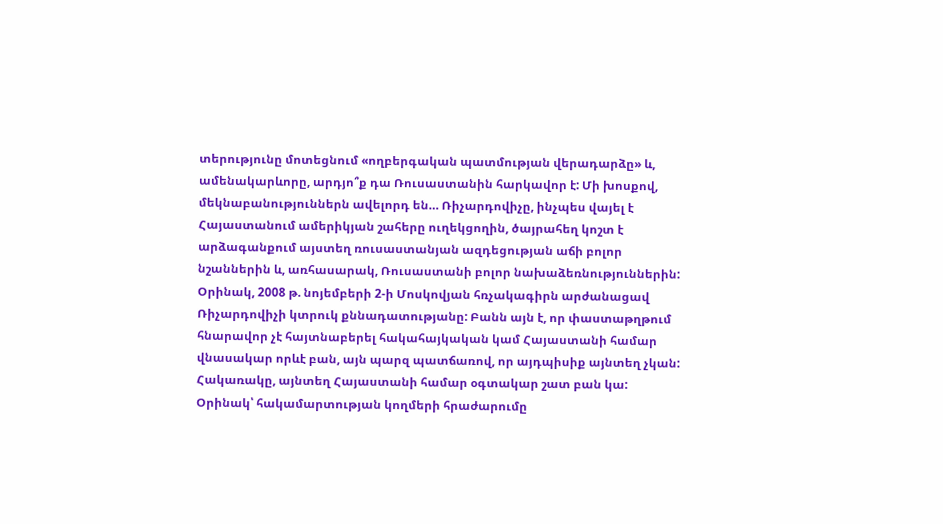տերությունը մոտեցնում «ողբերգական պատմության վերադարձը» և, ամենակարևորը, արդյո՞ք դա Ռուսաստանին հարկավոր է: Մի խոսքով, մեկնաբանություններն ավելորդ են… Ռիչարդովիչը, ինչպես վայել է Հայաստանում ամերիկյան շահերը ուղեկցողին, ծայրահեղ կոշտ է արձագանքում այստեղ ռուսաստանյան ազդեցության աճի բոլոր նշաններին և, առհասարակ, Ռուսաստանի բոլոր նախաձեռնություններին: Օրինակ, 2008 թ. նոյեմբերի 2-ի Մոսկովյան հռչակագիրն արժանացավ Ռիչարդովիչի կտրուկ քննադատությանը: Բանն այն է, որ փաստաթղթում հնարավոր չէ հայտնաբերել հակահայկական կամ Հայաստանի համար վնասակար որևէ բան, այն պարզ պատճառով, որ այդպիսիք այնտեղ չկան: Հակառակը, այնտեղ Հայաստանի համար օգտակար շատ բան կա: Օրինակ՝ հակամարտության կողմերի հրաժարումը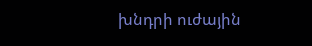խնդրի ուժային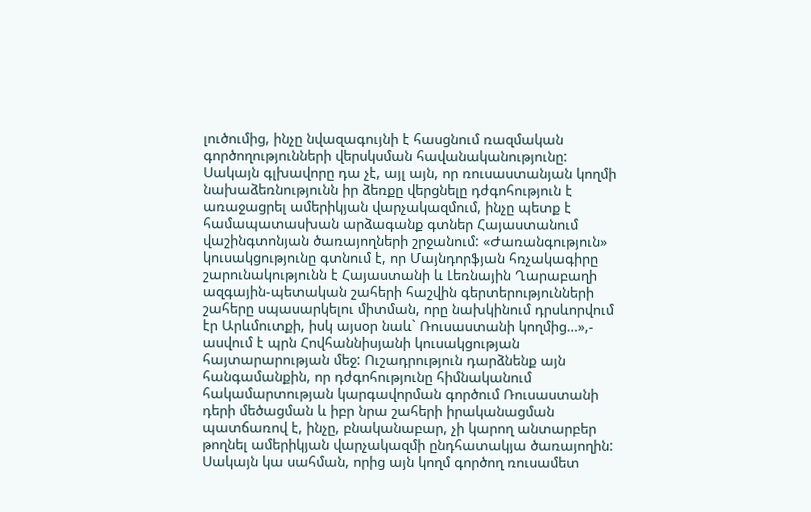լուծումից, ինչը նվազագույնի է հասցնում ռազմական գործողությունների վերսկսման հավանականությունը: Սակայն գլխավորը դա չէ, այլ այն, որ ռուսաստանյան կողմի նախաձեռնությունն իր ձեռքը վերցնելը դժգոհություն է առաջացրել ամերիկյան վարչակազմում, ինչը պետք է համապատասխան արձագանք գտներ Հայաստանում վաշինգտոնյան ծառայողների շրջանում: «Ժառանգություն» կուսակցությունը գտնում է, որ Մայնդորֆյան հռչակագիրը շարունակությունն է Հայաստանի և Լեռնային Ղարաբաղի ազգային-պետական շահերի հաշվին գերտերությունների շահերը սպասարկելու միտման, որը նախկինում դրսևորվում էր Արևմուտքի, իսկ այսօր նաև` Ռուսաստանի կողմից…»,- ասվում է պրն Հովհաննիսյանի կուսակցության հայտարարության մեջ: Ուշադրություն դարձնենք այն հանգամանքին, որ դժգոհությունը հիմնականում հակամարտության կարգավորման գործում Ռուսաստանի դերի մեծացման և իբր նրա շահերի իրականացման պատճառով է, ինչը, բնականաբար, չի կարող անտարբեր թողնել ամերիկյան վարչակազմի ընդհատակյա ծառայողին: Սակայն կա սահման, որից այն կողմ գործող ռուսամետ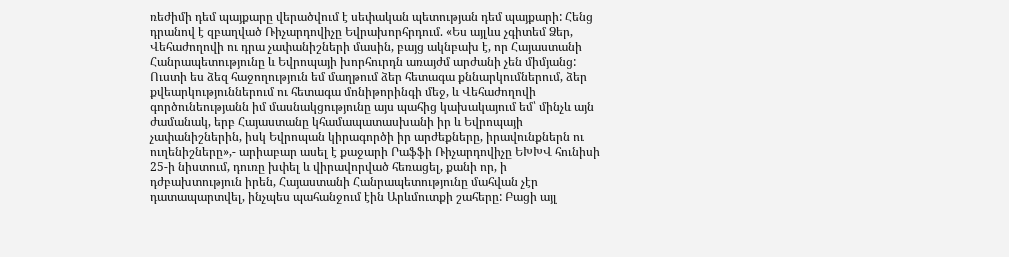ռեժիմի դեմ պայքարը վերածվում է սեփական պետության դեմ պայքարի: Հենց դրանով է զբաղված Ռիչարդովիչը Եվրախորհրդում. «Ես այլևս չգիտեմ Ձեր, Վեհաժողովի ու դրա չափանիշների մասին, բայց ակնբախ է, որ Հայաստանի Հանրապետությունը և Եվրոպայի խորհուրդն առայժմ արժանի չեն միմյանց: Ուստի ես ձեզ հաջողություն եմ մաղթում ձեր հետագա քննարկումներում, ձեր քվեարկություններում ու հետագա մոնիթորինգի մեջ, և Վեհաժողովի գործունեությանն իմ մասնակցությունը այս պահից կախակայում եմ՝ մինչև այն ժամանակ, երբ Հայաստանը կհամապատասխանի իր և Եվրոպայի չափանիշներին, իսկ Եվրոպան կիրագործի իր արժեքները, իրավունքներն ու ուղենիշները»,- արիաբար ասել է քաջարի Րաֆֆի Ռիչարդովիչը ԵԽԽՎ հունիսի 25-ի նիստում, դուռը խփել և վիրավորված հեռացել, քանի որ, ի դժբախտություն իրեն, Հայաստանի Հանրապետությունը մահվան չէր դատապարտվել, ինչպես պահանջում էին Արևմուտքի շահերը: Բացի այլ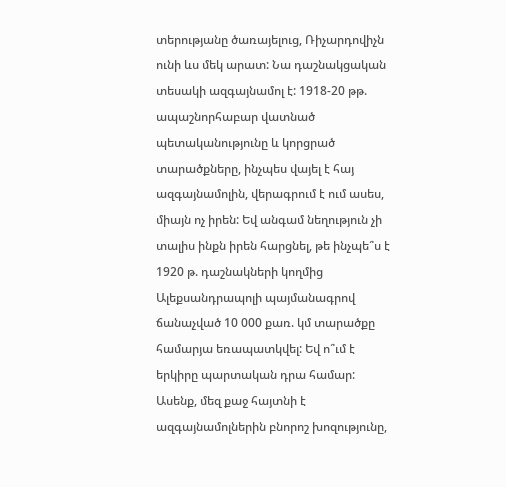տերությանը ծառայելուց, Ռիչարդովիչն ունի ևս մեկ արատ: Նա դաշնակցական տեսակի ազգայնամոլ է: 1918-20 թթ. ապաշնորհաբար վատնած պետականությունը և կորցրած տարածքները, ինչպես վայել է հայ ազգայնամոլին, վերագրում է ում ասես, միայն ոչ իրեն: Եվ անգամ նեղություն չի տալիս ինքն իրեն հարցնել, թե ինչպե՞ս է 1920 թ. դաշնակների կողմից Ալեքսանդրապոլի պայմանագրով ճանաչված 10 000 քառ. կմ տարածքը համարյա եռապատկվել: Եվ ո՞ւմ է երկիրը պարտական դրա համար: Ասենք, մեզ քաջ հայտնի է ազգայնամոլներին բնորոշ խոզությունը,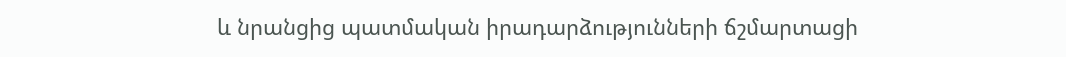և նրանցից պատմական իրադարձությունների ճշմարտացի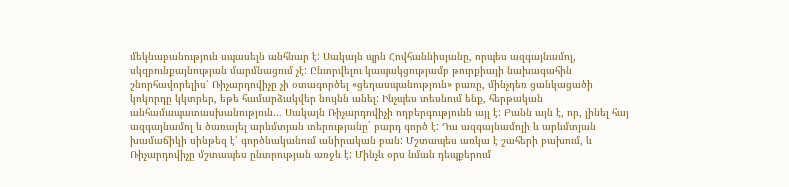մեկնաբանություն սպասելն անհնար է: Սակայն պրն Հովհաննիսյանը, որպես ազգայնամոլ, սկզբունքայնության մարմնացում չէ: Ընտրվելու կապակցությամբ թուրքիայի նախագահին շնորհավորելիս՝ Ռիչարդովիչը չի օտագործել «ցեղասպանություն» բառը, մինչդեռ ցանկացածի կոկորդը կկտրեր, եթե համարձակվեր նույնն անել: Ինչպես տեսնում ենք, հերթական անհամապատասխանություն… Սակայն Ռիչարդովիչի ողբերգությունն այլ է: Բանն այն է, որ, լինել հայ ազգայնամոլ և ծառայել արևմտյան տերությանը` բարդ գործ է: Դա ազգայնամոլի և արևմտյան խամաճիկի սինթեզ է՝ գործնականում անիրական բան: Մշտապես առկա է շահերի բախում, և Ռիչարդովիչը մշտապես ընտրության առջև է: Մինչև օրս նման դեպքերում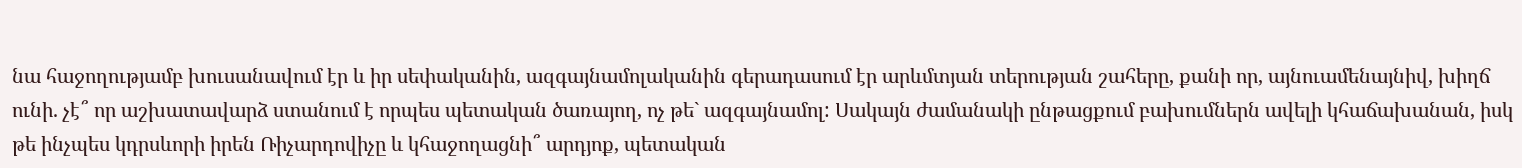նա հաջողությամբ խուսանավում էր և իր սեփականին, ազգայնամոլականին գերադասում էր արևմտյան տերության շահերը, քանի որ, այնուամենայնիվ, խիղճ ունի. չէ՞ որ աշխատավարձ ստանում է որպես պետական ծառայող, ոչ թե` ազգայնամոլ: Սակայն ժամանակի ընթացքում բախումներն ավելի կհաճախանան, իսկ թե ինչպես կդրսևորի իրեն Ռիչարդովիչը և կհաջողացնի՞ արդյոք, պետական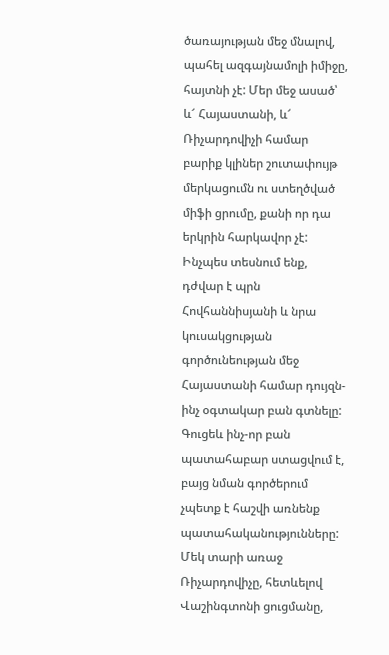ծառայության մեջ մնալով, պահել ազգայնամոլի իմիջը, հայտնի չէ: Մեր մեջ ասած՝ և՜ Հայաստանի, և՜ Ռիչարդովիչի համար բարիք կլիներ շուտափույթ մերկացումն ու ստեղծված միֆի ցրումը, քանի որ դա երկրին հարկավոր չէ: Ինչպես տեսնում ենք, դժվար է պրն Հովհաննիսյանի և նրա կուսակցության գործունեության մեջ Հայաստանի համար դույզն-ինչ օգտակար բան գտնելը: Գուցեև ինչ-որ բան պատահաբար ստացվում է, բայց նման գործերում չպետք է հաշվի առնենք պատահականությունները: Մեկ տարի առաջ Ռիչարդովիչը, հետևելով Վաշինգտոնի ցուցմանը,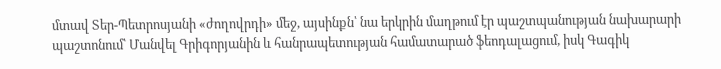մտավ Տեր-Պետրոսյանի «ժողովրդի» մեջ, այսինքն՝ նա երկրին մաղթում էր պաշտպանության նախարարի պաշտոնում՝ Մանվել Գրիգորյանին և հանրապետության համատարած ֆեոդալացում, իսկ Գագիկ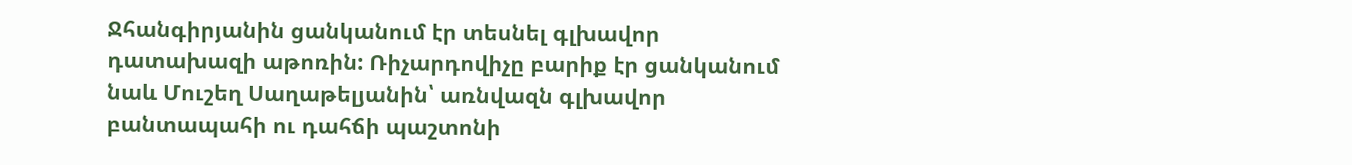Ջհանգիրյանին ցանկանում էր տեսնել գլխավոր դատախազի աթոռին: Ռիչարդովիչը բարիք էր ցանկանում նաև Մուշեղ Սաղաթելյանին՝ առնվազն գլխավոր բանտապահի ու դահճի պաշտոնի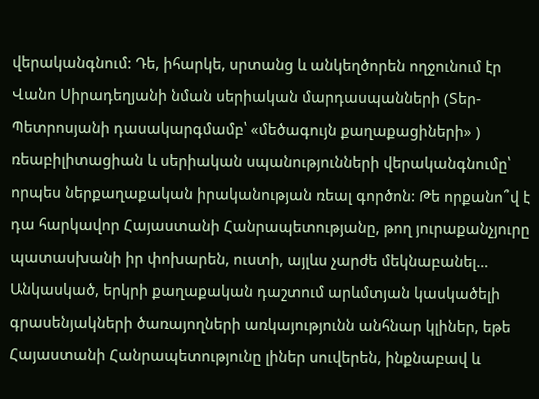վերականգնում: Դե, իհարկե, սրտանց և անկեղծորեն ողջունում էր Վանո Սիրադեղյանի նման սերիական մարդասպանների (Տեր-Պետրոսյանի դասակարգմամբ՝ «մեծագույն քաղաքացիների» ) ռեաբիլիտացիան և սերիական սպանությունների վերականգնումը՝ որպես ներքաղաքական իրականության ռեալ գործոն: Թե որքանո՞վ է դա հարկավոր Հայաստանի Հանրապետությանը, թող յուրաքանչյուրը պատասխանի իր փոխարեն, ուստի, այլևս չարժե մեկնաբանել… Անկասկած, երկրի քաղաքական դաշտում արևմտյան կասկածելի գրասենյակների ծառայողների առկայությունն անհնար կլիներ, եթե Հայաստանի Հանրապետությունը լիներ սուվերեն, ինքնաբավ և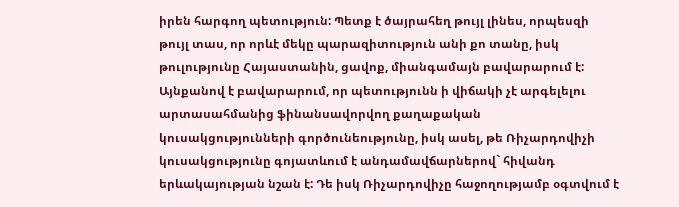իրեն հարգող պետություն: Պետք է ծայրահեղ թույլ լինես, որպեսզի թույլ տաս, որ որևէ մեկը պարազիտություն անի քո տանը, իսկ թուլությունը Հայաստանին, ցավոք, միանգամայն բավարարում է: Այնքանով է բավարարում, որ պետությունն ի վիճակի չէ արգելելու արտասահմանից ֆինանսավորվող քաղաքական կուսակցությունների գործունեությունը, իսկ ասել, թե Ռիչարդովիչի կուսակցությունը գոյատևում է անդամավճարներով` հիվանդ երևակայության նշան է: Դե իսկ Ռիչարդովիչը հաջողությամբ օգտվում է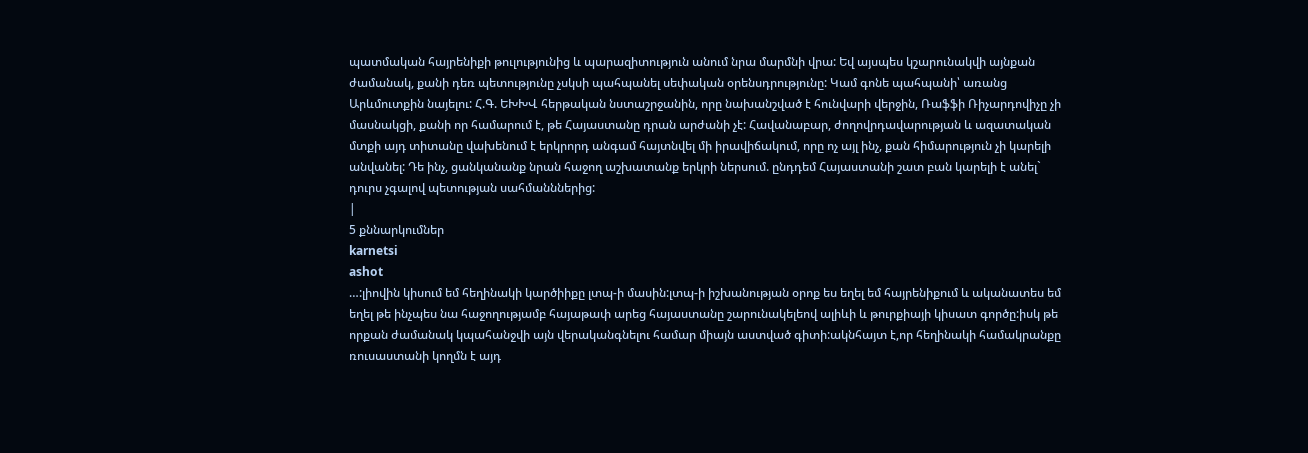պատմական հայրենիքի թուլությունից և պարազիտություն անում նրա մարմնի վրա: Եվ այսպես կշարունակվի այնքան ժամանակ, քանի դեռ պետությունը չսկսի պահպանել սեփական օրենսդրությունը: Կամ գոնե պահպանի՝ առանց Արևմուտքին նայելու: Հ.Գ. ԵԽԽՎ հերթական նստաշրջանին, որը նախանշված է հունվարի վերջին, Ռաֆֆի Ռիչարդովիչը չի մասնակցի, քանի որ համարում է, թե Հայաստանը դրան արժանի չէ: Հավանաբար, ժողովրդավարության և ազատական մտքի այդ տիտանը վախենում է երկրորդ անգամ հայտնվել մի իրավիճակում, որը ոչ այլ ինչ, քան հիմարություն չի կարելի անվանել: Դե ինչ, ցանկանանք նրան հաջող աշխատանք երկրի ներսում. ընդդեմ Հայաստանի շատ բան կարելի է անել` դուրս չգալով պետության սահմանններից:
|
5 քննարկումներ
karnetsi
ashot
…:լիովին կիսում եմ հեղինակի կարծիիքը լտպ-ի մասին:լտպ-ի իշխանության օրոք ես եղել եմ հայրենիքում և ականատես եմ եղել թե ինչպես նա հաջողությամբ հայաթափ արեց հայաստանը շարունակելեով ալիևի և թուրքիայի կիսատ գործը:իսկ թե որքան ժամանակ կպահանջվի այն վերականգնելու համար միայն աստված գիտի:ակնհայտ է,որ հեղինակի համակրանքը ռուսաստանի կողմն է այդ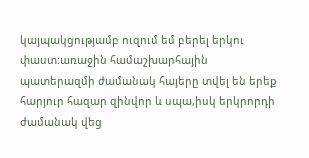կայպակցությամբ ուզում եմ բերել երկու փաստ:առաջին համաշխարհային պատերազմի ժամանակ հայերը տվել են երեք հարյուր հազար զինվոր և սպա,իսկ երկրորդի ժամանակ վեց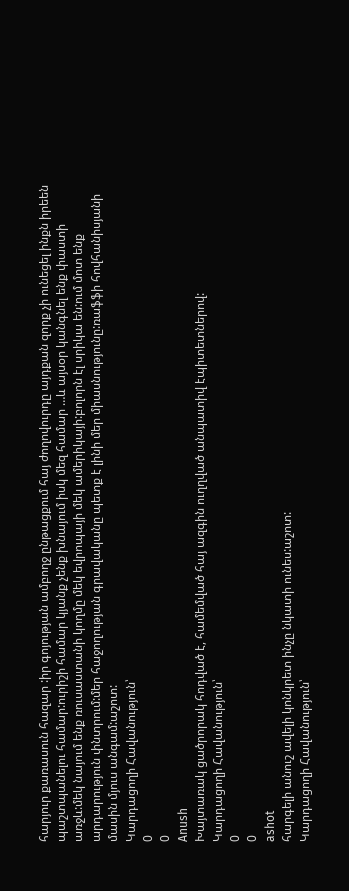հարյուր քառասուն հազար :իր գոյության ամբողջ ընթացքում հայ ժողովուրդը այդքան զորք չի ունեցել ինքն իրեեն պաշտպանելու համար:ուրիշի համար կյանք չենք խնայում իսկ մեզ համար …և այսօր կանգնել ենք փաստի առջև:մեկ նայում ենք ռուսաստանի կողմը մեկ եվրոպայի մեկ ամերիկայի:բոլորն էլ սրիկա են:ում մոտ ենք արդարություն փնտրում:մեր հաջողության գրավականը պետք է լինի մեր միասնությունը:ռաֆֆի հովհանիսյանի մասին մյուս անգամ:աշոտ:
Կարդացողի Հավանություն՝
0
0
Anush
Խայտառակ ցածրորակ հոդված է, համեմված հայ ազգին ուղղված անպատիվ էպիտետներով:
Կարդացողի Հավանություն՝
0
0
ashot
հարգելի անուշ ավելի կոնկրետ ինչը նկատի ունես:աշոտ:
Կարդացողի Հավանություն՝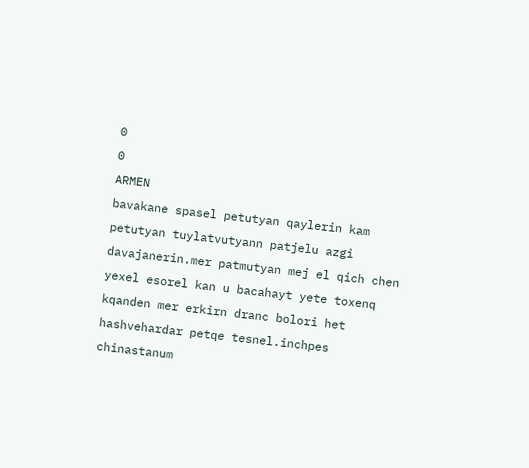0
0
ARMEN
bavakane spasel petutyan qaylerin kam petutyan tuylatvutyann patjelu azgi davajanerin.mer patmutyan mej el qich chen yexel esorel kan u bacahayt yete toxenq kqanden mer erkirn dranc bolori het hashvehardar petqe tesnel.inchpes chinastanum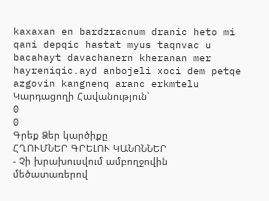kaxaxan en bardzracnum dranic heto mi qani depqic hastat myus taqnvac u bacahayt davachanern kheranan mer hayreniqic.ayd anbojeli xoci dem petqe azgovin kangnenq aranc erkmtelu
Կարդացողի Հավանություն՝
0
0
Գրեք Ձեր կարծիքը
ՀՂՈՒՄՆԵՐ ԳՐԵԼՈՒ ԿԱՆՈՆՆԵՐ
- Չի խրախուսվում ամբողջովին մեծատառերով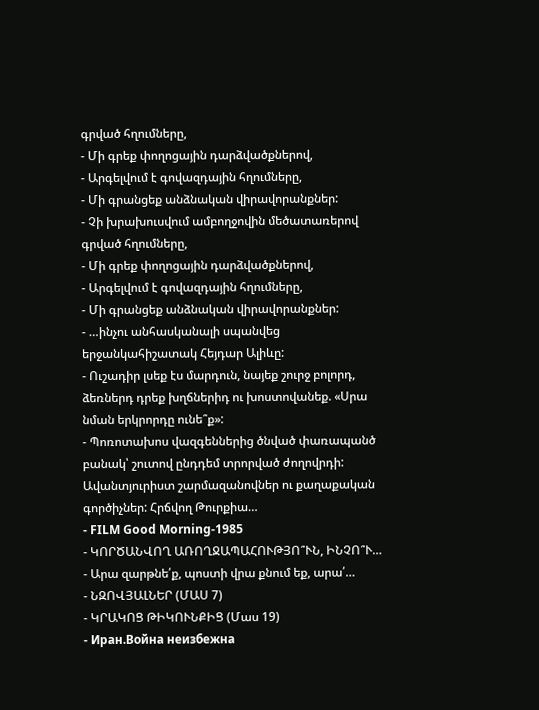գրված հղումները,
- Մի գրեք փողոցային դարձվածքներով,
- Արգելվում է գովազդային հղումները,
- Մի գրանցեք անձնական վիրավորանքներ:
- Չի խրախուսվում ամբողջովին մեծատառերով գրված հղումները,
- Մի գրեք փողոցային դարձվածքներով,
- Արգելվում է գովազդային հղումները,
- Մի գրանցեք անձնական վիրավորանքներ:
- …ինչու անհասկանալի սպանվեց երջանկահիշատակ Հեյդար Ալիևը:
- Ուշադիր լսեք էս մարդուն, նայեք շուրջ բոլորդ, ձեռներդ դրեք խղճներիդ ու խոստովանեք. «Սրա նման երկրորդը ունե՞ք»:
- Պոռոտախոս վազգեններից ծնված փառապանծ բանակ՝ շուտով ընդդեմ տրորված ժողովրդի: Ավանտյուրիստ շարմազանովներ ու քաղաքական գործիչներ: Հրճվող Թուրքիա…
- FILM Good Morning-1985
- ԿՈՐԾԱՆՎՈՂ ԱՌՈՂՋԱՊԱՀՈՒԹՅՈ՞ՒՆ, ԻՆՉՈ՞Ւ…
- Արա զարթնե՛ք, պոստի վրա քնում եք, արա՛…
- ՆԶՈՎՅԱԼՆԵՐ (ՄԱՍ 7)
- ԿՐԱԿՈՑ ԹԻԿՈՒՆՔԻՑ (Մաս 19)
- Иран.Война неизбежна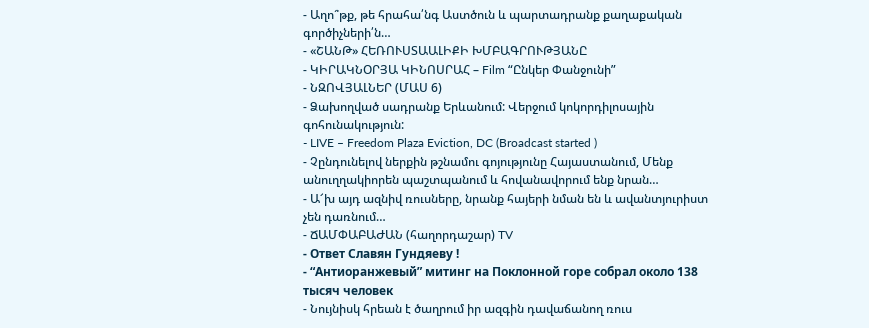- Աղո՞թք, թե հրահա՛նգ Աստծուն և պարտադրանք քաղաքական գործիչների՛ն…
- «ՇԱՆԹ» ՀԵՌՈՒՍՏԱԱԼԻՔԻ ԽՄԲԱԳՐՈՒԹՅԱՆԸ
- ԿԻՐԱԿՆՕՐՅԱ ԿԻՆՈՍՐԱՀ – Film “Ընկեր Փանջունի”
- ՆԶՈՎՅԱԼՆԵՐ (ՄԱՍ 6)
- Ձախողված սադրանք Երևանում: Վերջում կոկորդիլոսային գոհունակություն:
- LIVE – Freedom Plaza Eviction, DC (Broadcast started )
- Չընդունելով ներքին թշնամու գոյությունը Հայաստանում, Մենք անուղղակիորեն պաշտպանում և հովանավորում ենք նրան…
- Ա՜խ այդ ազնիվ ռուսները, նրանք հայերի նման են և ավանտյուրիստ չեն դառնում…
- ՃԱՄՓԱԲԱԺԱՆ (հաղորդաշար) TV
- Ответ Славян Гундяеву !
- “Антиоранжевый” митинг на Поклонной горе собрал около 138 тысяч человек
- Նույնիսկ հրեան է ծաղրում իր ազգին դավաճանող ռուս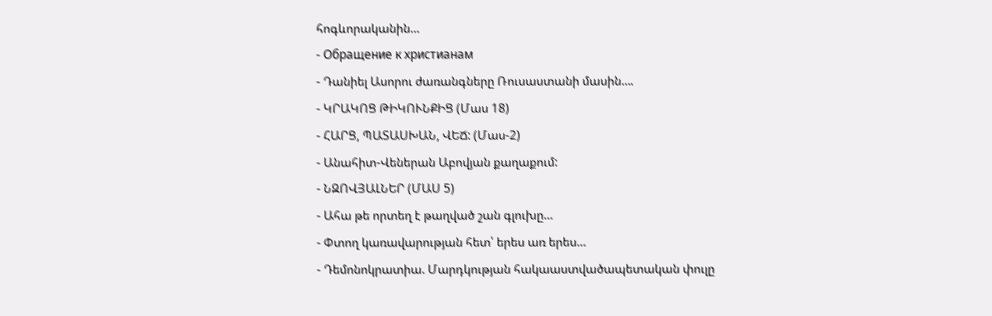հոգևորականին…
- Обращение к христианам
- Դանիել Ասորու ժառանգները Ռուսաստանի մասին….
- ԿՐԱԿՈՑ ԹԻԿՈՒՆՔԻՑ (Մաս 18)
- ՀԱՐՑ, ՊԱՏԱՍԽԱՆ, ՎԵՃ: (Մաս-2)
- Անահիտ-Վեներան Աբովյան քաղաքում:
- ՆԶՈՎՅԱԼՆԵՐ (ՄԱՍ 5)
- Ահա թե որտեղ է թաղված շան գլուխը…
- Փտող կառավարության հետ՝ երես առ երես…
- Դեմոնոկրատիա. Մարդկության հակաաստվածապետական փուլը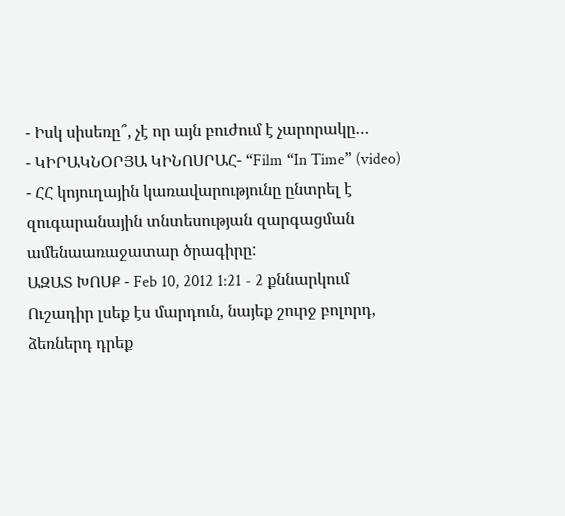- Իսկ սիսեռը՞, չէ որ այն բուժում է չարորակը…
- ԿԻՐԱԿՆՕՐՅԱ ԿԻՆՈՍՐԱՀ- “Film “In Time” (video)
- ՀՀ կոյուղային կառավարությունը ընտրել է զուգարանային տնտեսության զարգացման ամենաառաջատար ծրագիրը:
ԱԶԱՏ ԽՈՍՔ - Feb 10, 2012 1:21 - 2 քննարկում
Ուշադիր լսեք էս մարդուն, նայեք շուրջ բոլորդ, ձեռներդ դրեք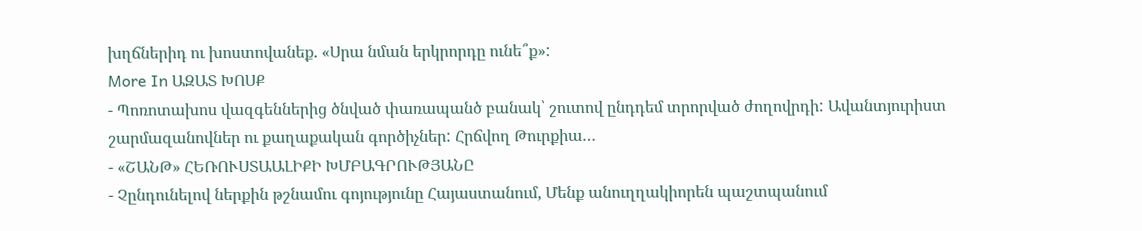խղճներիդ ու խոստովանեք. «Սրա նման երկրորդը ունե՞ք»:
More In ԱԶԱՏ ԽՈՍՔ
- Պոռոտախոս վազգեններից ծնված փառապանծ բանակ՝ շուտով ընդդեմ տրորված ժողովրդի: Ավանտյուրիստ շարմազանովներ ու քաղաքական գործիչներ: Հրճվող Թուրքիա…
- «ՇԱՆԹ» ՀԵՌՈՒՍՏԱԱԼԻՔԻ ԽՄԲԱԳՐՈՒԹՅԱՆԸ
- Չընդունելով ներքին թշնամու գոյությունը Հայաստանում, Մենք անուղղակիորեն պաշտպանում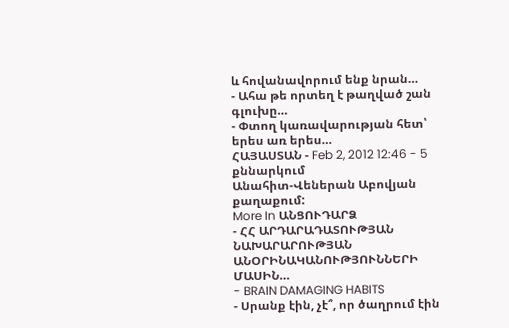և հովանավորում ենք նրան…
- Ահա թե որտեղ է թաղված շան գլուխը…
- Փտող կառավարության հետ՝ երես առ երես…
ՀԱՅԱՍՏԱՆ - Feb 2, 2012 12:46 - 5 քննարկում
Անահիտ-Վեներան Աբովյան քաղաքում:
More In ԱՆՑՈՒԴԱՐՁ
- ՀՀ ԱՐԴԱՐԱԴԱՏՈՒԹՅԱՆ ՆԱԽԱՐԱՐՈՒԹՅԱՆ ԱՆՕՐԻՆԱԿԱՆՈՒԹՅՈՒՆՆԵՐԻ ՄԱՍԻՆ…
- BRAIN DAMAGING HABITS
- Սրանք էին, չէ՞, որ ծաղրում էին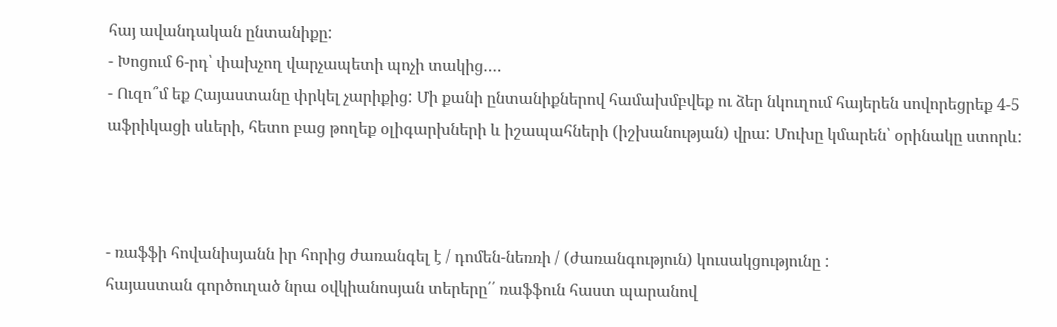հայ ավանդական ընտանիքը:
- Խոցում 6-րդ՝ փախչող վարչապետի պոչի տակից….
- Ուզո՞մ եք Հայաստանը փրկել չարիքից: Մի քանի ընտանիքներով համախմբվեք ու ձեր նկուղում հայերեն սովորեցրեք 4-5 աֆրիկացի սևերի, հետո բաց թողեք օլիգարխների և իշապահների (իշխանության) վրա: Մուխը կմարեն՝ օրինակը ստորև:



- ռաֆֆի հովանիսյանն իր հորից ժառանգել է / դոմեն-նեռռի / (ժառանգություն) կուսակցությունը :
հայաստան գործուղած նրա օվկիանոսյան տերերը՛՛ ռաֆֆուն հաստ պարանով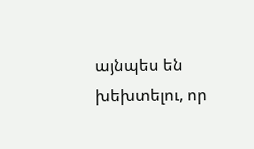այնպես են խեխտելու, որ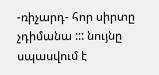-ռիչարդ- հոր սիրտը չդիմանա ::: նույնը սպասվում է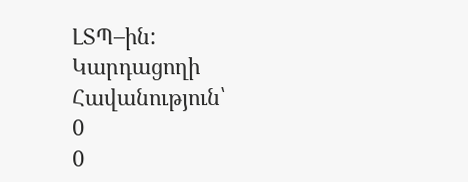ԼՏՊ–ին:
Կարդացողի Հավանություն՝
0
0